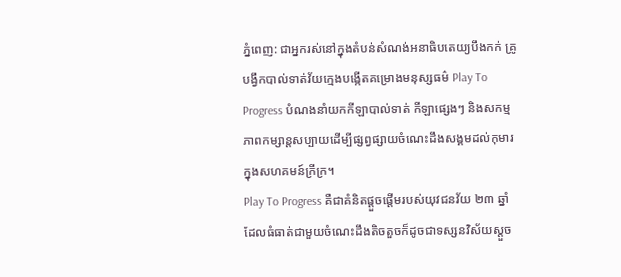ភ្នំពេញ: ជាអ្នករស់នៅក្នុងតំបន់សំណង់អនាធិបតេយ្យបឹងកក់ គ្រូបង្វឹកបាល់ទាត់វ័យក្មេងបង្កើតគម្រោងមនុស្សធម៌ Play To Progress បំណងនាំយកកីឡាបាល់ទាត់ កីឡាផ្សេងៗ និងសកម្មភាពកម្សាន្ដសប្បាយដើម្បីផ្សព្វផ្សាយចំណេះដឹងសង្គមដល់កុមារក្នុងសហគមន៍ក្រីក្រ។
Play To Progress គឺជាគំនិតផ្ដួចផ្ដើមរបស់យុវជនវ័យ ២៣ ឆ្នាំដែលធំធាត់ជាមួយចំណេះដឹងតិចតួចក៏ដូចជាទស្សនវិស័យស្ដួច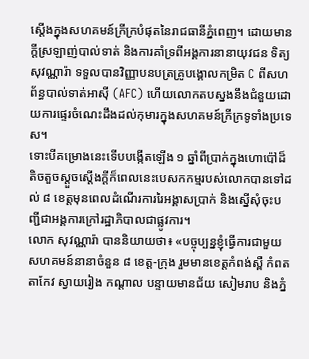ស្ដើងក្នុងសហគមន៍ក្រីក្របំផុតនៃរាជធានីភ្នំពេញ។ ដោយមានក្ដីស្រឡាញ់បាល់ទាត់ និងការគាំទ្រពីអង្គការនានាយុវជន ទិត្យ សុវណ្ណារ៉ា ទទួលបានវិញ្ញាបនបត្រគ្រូបង្គោលកម្រិត C ពីសហព័ន្ធបាល់ទាត់អាស៊ី (AFC) ហើយលោកតបស្នងនឹងជំនួយដោយការផ្ទេរចំណេះដឹងដល់កុមារក្នុងសហគមន៍ក្រីក្រទូទាំងប្រទេស។
ទោះបីគម្រោងនេះទើបបង្កើតឡើង ១ ឆ្នាំពីប្រាក់ក្នុងហោប៉ៅដ៏តិចតួចស្ដួចស្ដើងក្ដីក៏ពេលនេះបេសកកម្មរបស់លោកបានទៅដល់ ៨ ខេត្ដមុនពេលដំណើរការរៃអង្គាសប្រាក់ និងស្នើសុំចុះបញ្ជីជាអង្គការក្រៅរដ្ឋាភិបាលជាផ្លូវការ។
លោក សុវណ្ណារ៉ា បាននិយាយថា៖ «បច្ចុប្បន្នខ្ញុំធ្វើការជាមួយសហគមន៍នានាចំនួន ៨ ខេត្ដ-ក្រុង រួមមានខេត្ដកំពង់ស្ពឺ កំពត តាកែវ ស្វាយរៀង កណ្ដាល បន្ទាយមានជ័យ សៀមរាប និងភ្នំ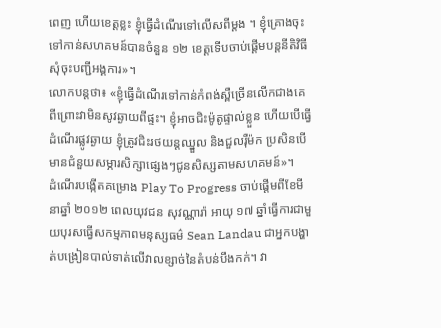ពេញ ហើយខេត្ដខ្លះ ខ្ញុំធ្វើដំណើរទៅលើសពីម្ដង ។ ខ្ញុំគ្រោងចុះទៅកាន់សហគមន៍បានចំនួន ១២ ខេត្ដទើបចាប់ផ្ដើមបន្ដនីតិវិធីសុំចុះបញ្ជីអង្គការ»។
លោកបន្ដថា៖ «ខ្ញុំធ្វើដំណើរទៅកាន់កំពង់ស្ពឺច្រើនលើកជាងគេ ពីព្រោះវាមិនសូវឆ្ងាយពីផ្ទះ។ ខ្ញុំអាចជិះម៉ូតូផ្ទាល់ខ្លួន ហើយបើធ្វើដំណើរផ្លូវឆ្ងាយ ខ្ញុំត្រូវជិះរថយន្ដឈ្នួល និងជួលរ៉ឺម៉ក ប្រសិនបើមានជំនួយសម្ភារសិក្សាផ្សេងៗជូនសិស្សតាមសហគមន៍»។
ដំណើរបង្កើតគម្រោង Play To Progress ចាប់ផ្ដើមពីខែមីនាឆ្នាំ ២០១២ ពេលយុវជន សុវណ្ណារ៉ា អាយុ ១៧ ឆ្នាំធ្វើការជាមួយបុរសធ្វើសកម្មភាពមនុស្សធម៌ Sean Landau ជាអ្នកបង្ហាត់បង្រៀនបាល់ទាត់លើវាលខ្សាច់នៃតំបន់បឹងកក់។ វា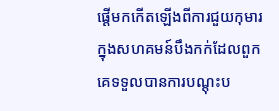ផ្ដើមកកើតឡើងពីការជួយកុមារក្នុងសហគមន៍បឹងកក់ដែលពួកគេទទួលបានការបណ្ដុះប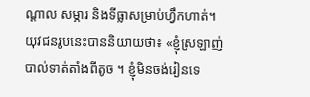ណ្ដាល សម្ភារ និងទីធ្លាសម្រាប់ហ្វឹកហាត់។
យុវជនរូបនេះបាននិយាយថា៖ «ខ្ញុំស្រឡាញ់បាល់ទាត់តាំងពីតូច ។ ខ្ញុំមិនចង់រៀនទេ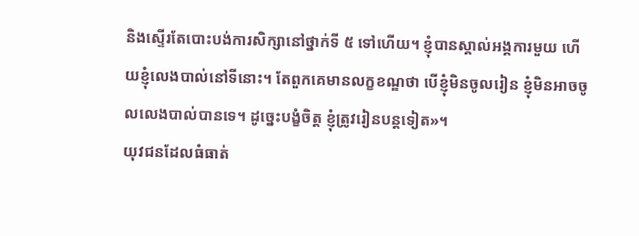និងស្ទើរតែបោះបង់ការសិក្សានៅថ្នាក់ទី ៥ ទៅហើយ។ ខ្ញុំបានស្គាល់អង្គការមួយ ហើយខ្ញុំលេងបាល់នៅទីនោះ។ តែពួកគេមានលក្ខខណ្ឌថា បើខ្ញុំមិនចូលរៀន ខ្ញុំមិនអាចចូលលេងបាល់បានទេ។ ដូច្នេះបង្ខំចិត្ដ ខ្ញុំត្រូវរៀនបន្ដទៀត»។
យុវជនដែលធំធាត់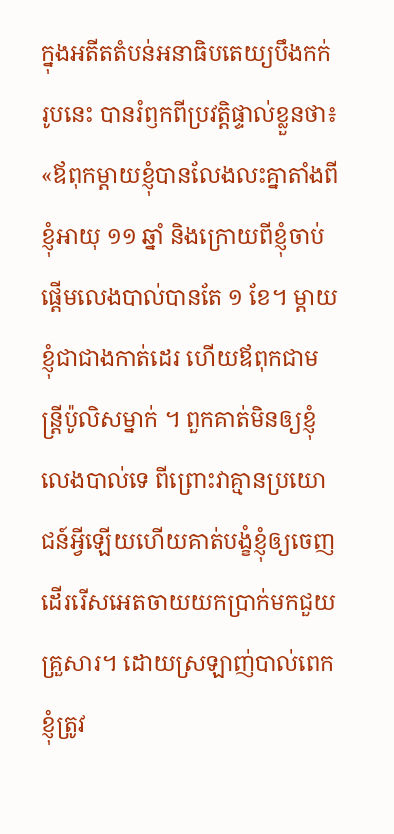ក្នុងអតីតតំបន់អនាធិបតេយ្យបឹងកក់រូបនេះ បានរំឭកពីប្រវត្ដិផ្ទាល់ខ្លួនថា៖ «ឪពុកម្ដាយខ្ញុំបានលែងលះគ្នាតាំងពីខ្ញុំអាយុ ១១ ឆ្នាំ និងក្រោយពីខ្ញុំចាប់ផ្ដើមលេងបាល់បានតែ ១ ខែ។ ម្ដាយខ្ញុំជាជាងកាត់ដេរ ហើយឪពុកជាមន្ដ្រីប៉ូលិសម្នាក់ ។ ពួកគាត់មិនឲ្យខ្ញុំលេងបាល់ទេ ពីព្រោះវាគ្មានប្រយោជន៍អ្វីឡើយហើយគាត់បង្ខំខ្ញុំឲ្យចេញដើររើសអេតចាយយកប្រាក់មកជួយគ្រួសារ។ ដោយស្រឡាញ់បាល់ពេក ខ្ញុំត្រូវ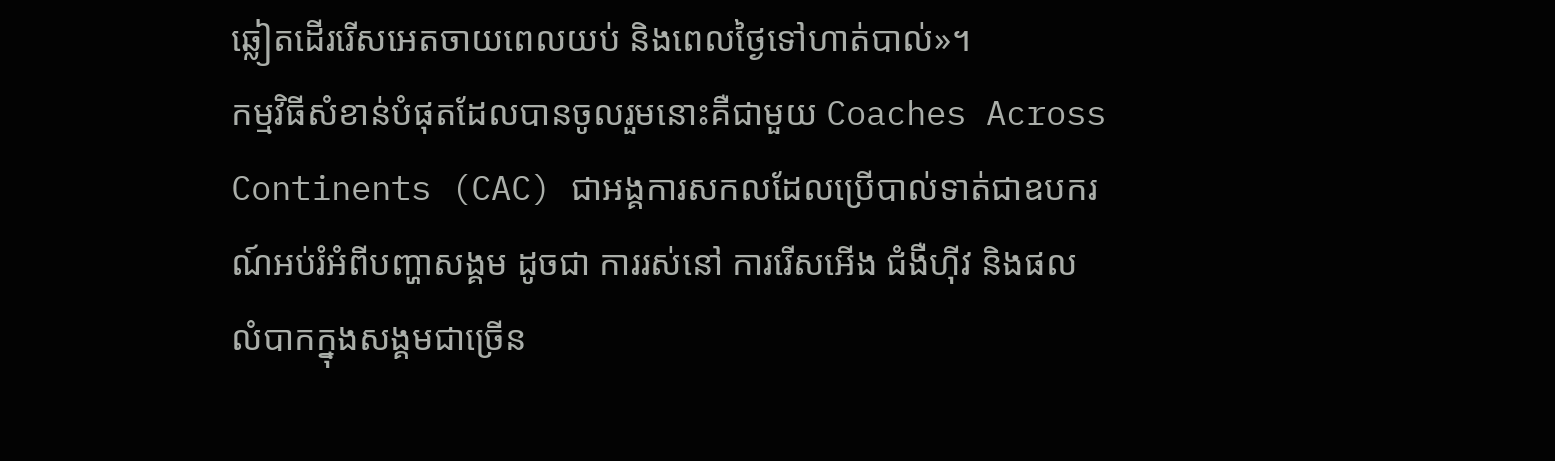ឆ្លៀតដើររើសអេតចាយពេលយប់ និងពេលថ្ងៃទៅហាត់បាល់»។
កម្មវិធីសំខាន់បំផុតដែលបានចូលរួមនោះគឺជាមួយ Coaches Across Continents (CAC) ជាអង្គការសកលដែលប្រើបាល់ទាត់ជាឧបករណ៍អប់រំអំពីបញ្ហាសង្គម ដូចជា ការរស់នៅ ការរើសអើង ជំងឺហ៊ីវ និងផលលំបាកក្នុងសង្គមជាច្រើន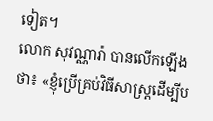ទៀត។
លោក សុវណ្ណារ៉ា បានលើកឡើងថា៖ «ខ្ញុំប្រើគ្រប់វិធីសាស្ដ្រដើម្បីប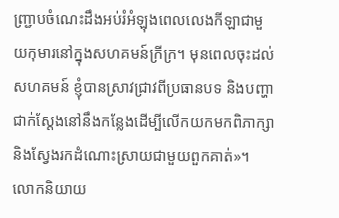ញ្ជ្រាបចំណេះដឹងអប់រំអំឡុងពេលលេងកីឡាជាមួយកុមារនៅក្នុងសហគមន៍ក្រីក្រ។ មុនពេលចុះដល់សហគមន៍ ខ្ញុំបានស្រាវជ្រាវពីប្រធានបទ និងបញ្ហាជាក់ស្ដែងនៅនឹងកន្លែងដើម្បីលើកយកមកពិភាក្សា និងស្វែងរកដំណោះស្រាយជាមួយពួកគាត់»។
លោកនិយាយ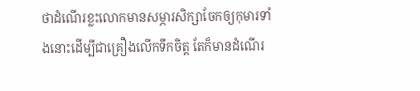ថាដំណើរខ្លះលោកមានសម្ភារសិក្សាចែកឲ្យកុមារទាំងនោះដើម្បីជាគ្រឿងលើកទឹកចិត្ដ តែក៏មានដំណើរ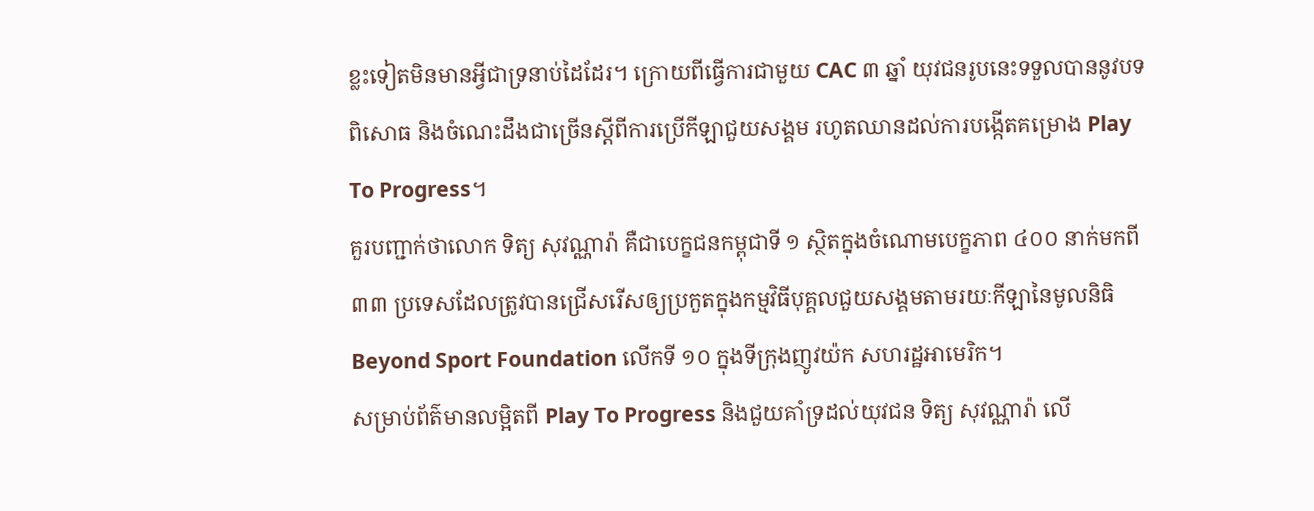ខ្លះទៀតមិនមានអ្វីជាទ្រនាប់ដៃដែរ។ ក្រោយពីធ្វើការជាមួយ CAC ៣ ឆ្នាំ យុវជនរូបនេះទទួលបាននូវបទពិសោធ និងចំណេះដឹងជាច្រើនស្ដីពីការប្រើកីឡាជួយសង្គម រហូតឈានដល់ការបង្កើតគម្រោង Play To Progress។
គួរបញ្ជាក់ថាលោក ទិត្យ សុវណ្ណារ៉ា គឺជាបេក្ខជនកម្ពុជាទី ១ ស្ថិតក្នុងចំណោមបេក្ខភាព ៤០០ នាក់មកពី ៣៣ ប្រទេសដែលត្រូវបានជ្រើសរើសឲ្យប្រកួតក្នុងកម្មវិធីបុគ្គលជួយសង្គមតាមរយៈកីឡានៃមូលនិធិ Beyond Sport Foundation លើកទី ១០ ក្នុងទីក្រុងញូវយ៉ក សហរដ្ឋអាមេរិក។
សម្រាប់ព័ត៌មានលម្អិតពី Play To Progress និងជួយគាំទ្រដល់យុវជន ទិត្យ សុវណ្ណារ៉ា លើ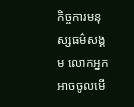កិច្ចការមនុស្សធម៌សង្គម លោកអ្នកអាចចូលមើ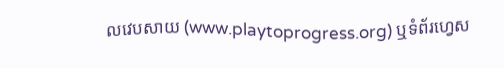លវេបសាយ (www.playtoprogress.org) ឬទំព័រហ្វេស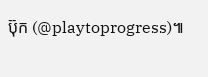ប៊ុក (@playtoprogress)៕